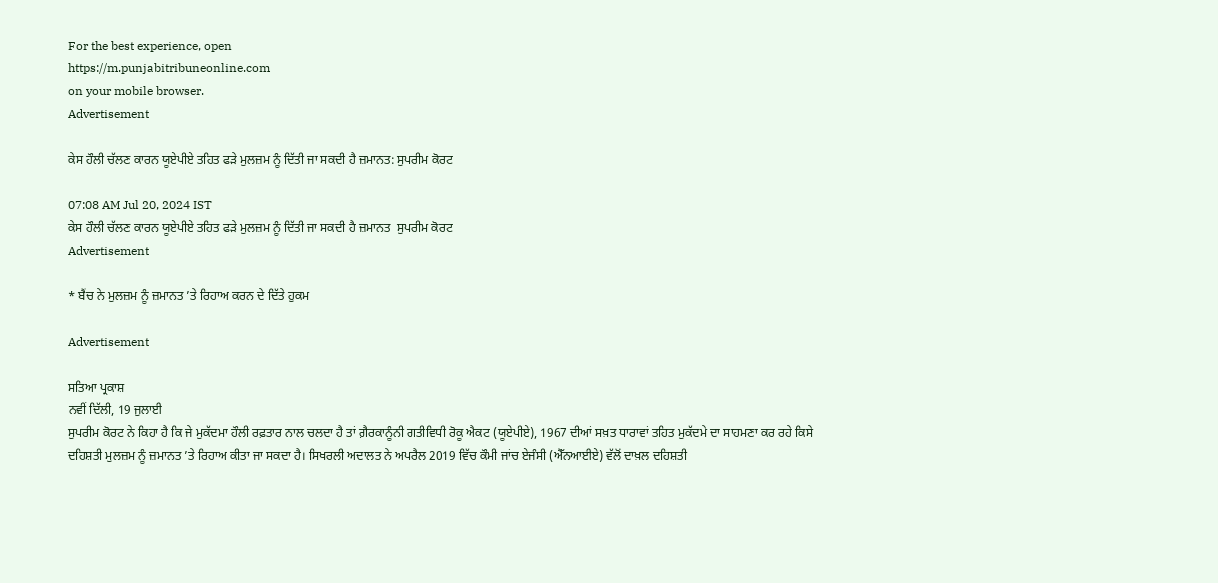For the best experience, open
https://m.punjabitribuneonline.com
on your mobile browser.
Advertisement

ਕੇਸ ਹੌਲੀ ਚੱਲਣ ਕਾਰਨ ਯੂਏਪੀਏ ਤਹਿਤ ਫੜੇ ਮੁਲਜ਼ਮ ਨੂੰ ਦਿੱਤੀ ਜਾ ਸਕਦੀ ਹੈ ਜ਼ਮਾਨਤ: ਸੁਪਰੀਮ ਕੋਰਟ

07:08 AM Jul 20, 2024 IST
ਕੇਸ ਹੌਲੀ ਚੱਲਣ ਕਾਰਨ ਯੂਏਪੀਏ ਤਹਿਤ ਫੜੇ ਮੁਲਜ਼ਮ ਨੂੰ ਦਿੱਤੀ ਜਾ ਸਕਦੀ ਹੈ ਜ਼ਮਾਨਤ  ਸੁਪਰੀਮ ਕੋਰਟ
Advertisement

* ਬੈਂਚ ਨੇ ਮੁਲਜ਼ਮ ਨੂੰ ਜ਼ਮਾਨਤ ’ਤੇ ਰਿਹਾਅ ਕਰਨ ਦੇ ਦਿੱਤੇ ਹੁਕਮ

Advertisement

ਸਤਿਆ ਪ੍ਰਕਾਸ਼
ਨਵੀਂ ਦਿੱਲੀ, 19 ਜੁਲਾਈ
ਸੁਪਰੀਮ ਕੋਰਟ ਨੇ ਕਿਹਾ ਹੈ ਕਿ ਜੇ ਮੁਕੱਦਮਾ ਹੌਲੀ ਰਫ਼ਤਾਰ ਨਾਲ ਚਲਦਾ ਹੈ ਤਾਂ ਗ਼ੈਰਕਾਨੂੰਨੀ ਗਤੀਵਿਧੀ ਰੋਕੂ ਐਕਟ (ਯੂਏਪੀਏ), 1967 ਦੀਆਂ ਸਖ਼ਤ ਧਾਰਾਵਾਂ ਤਹਿਤ ਮੁਕੱਦਮੇ ਦਾ ਸਾਹਮਣਾ ਕਰ ਰਹੇ ਕਿਸੇ ਦਹਿਸ਼ਤੀ ਮੁਲਜ਼ਮ ਨੂੰ ਜ਼ਮਾਨਤ ’ਤੇ ਰਿਹਾਅ ਕੀਤਾ ਜਾ ਸਕਦਾ ਹੈ। ਸਿਖਰਲੀ ਅਦਾਲਤ ਨੇ ਅਪਰੈਲ 2019 ਵਿੱਚ ਕੌਮੀ ਜਾਂਚ ਏਜੰਸੀ (ਐੱਨਆਈਏ) ਵੱਲੋਂ ਦਾਖ਼ਲ ਦਹਿਸ਼ਤੀ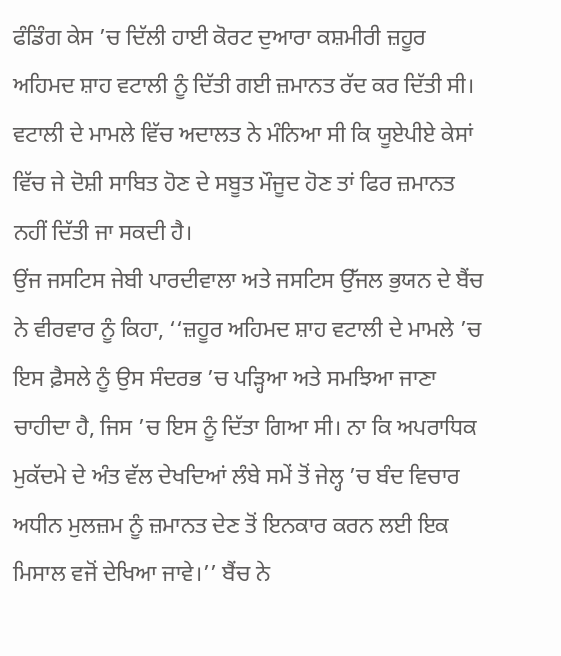ਫੰਡਿੰਗ ਕੇਸ ’ਚ ਦਿੱਲੀ ਹਾਈ ਕੋਰਟ ਦੁਆਰਾ ਕਸ਼ਮੀਰੀ ਜ਼ਹੂਰ ਅਹਿਮਦ ਸ਼ਾਹ ਵਟਾਲੀ ਨੂੰ ਦਿੱਤੀ ਗਈ ਜ਼ਮਾਨਤ ਰੱਦ ਕਰ ਦਿੱਤੀ ਸੀ। ਵਟਾਲੀ ਦੇ ਮਾਮਲੇ ਵਿੱਚ ਅਦਾਲਤ ਨੇ ਮੰਨਿਆ ਸੀ ਕਿ ਯੂਏਪੀਏ ਕੇਸਾਂ ਵਿੱਚ ਜੇ ਦੋਸ਼ੀ ਸਾਬਿਤ ਹੋਣ ਦੇ ਸਬੂਤ ਮੌਜੂਦ ਹੋਣ ਤਾਂ ਫਿਰ ਜ਼ਮਾਨਤ ਨਹੀਂ ਦਿੱਤੀ ਜਾ ਸਕਦੀ ਹੈ।
ਉਂਜ ਜਸਟਿਸ ਜੇਬੀ ਪਾਰਦੀਵਾਲਾ ਅਤੇ ਜਸਟਿਸ ਉੱਜਲ ਭੁਯਨ ਦੇ ਬੈਂਚ ਨੇ ਵੀਰਵਾਰ ਨੂੰ ਕਿਹਾ, ‘‘ਜ਼ਹੂਰ ਅਹਿਮਦ ਸ਼ਾਹ ਵਟਾਲੀ ਦੇ ਮਾਮਲੇ ’ਚ ਇਸ ਫ਼ੈਸਲੇ ਨੂੰ ਉਸ ਸੰਦਰਭ ’ਚ ਪੜ੍ਹਿਆ ਅਤੇ ਸਮਝਿਆ ਜਾਣਾ ਚਾਹੀਦਾ ਹੈ, ਜਿਸ ’ਚ ਇਸ ਨੂੰ ਦਿੱਤਾ ਗਿਆ ਸੀ। ਨਾ ਕਿ ਅਪਰਾਧਿਕ ਮੁਕੱਦਮੇ ਦੇ ਅੰਤ ਵੱਲ ਦੇਖਦਿਆਂ ਲੰਬੇ ਸਮੇਂ ਤੋਂ ਜੇਲ੍ਹ ’ਚ ਬੰਦ ਵਿਚਾਰ ਅਧੀਨ ਮੁਲਜ਼ਮ ਨੂੰ ਜ਼ਮਾਨਤ ਦੇਣ ਤੋਂ ਇਨਕਾਰ ਕਰਨ ਲਈ ਇਕ ਮਿਸਾਲ ਵਜੋਂ ਦੇਖਿਆ ਜਾਵੇ।’’ ਬੈਂਚ ਨੇ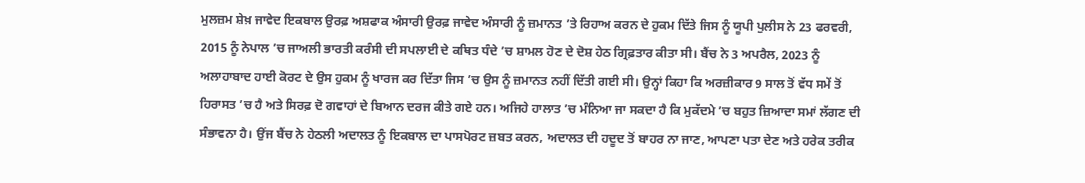ਮੁਲਜ਼ਮ ਸ਼ੇਖ਼ ਜਾਵੇਦ ਇਕਬਾਲ ਉਰਫ਼ ਅਸ਼ਫਾਕ ਅੰਸਾਰੀ ਉਰਫ਼ ਜਾਵੇਦ ਅੰਸਾਰੀ ਨੂੰ ਜ਼ਮਾਨਤ ’ਤੇ ਰਿਹਾਅ ਕਰਨ ਦੇ ਹੁਕਮ ਦਿੱਤੇ ਜਿਸ ਨੂੰ ਯੂਪੀ ਪੁਲੀਸ ਨੇ 23 ਫਰਵਰੀ, 2015 ਨੂੰ ਨੇਪਾਲ ’ਚ ਜਾਅਲੀ ਭਾਰਤੀ ਕਰੰਸੀ ਦੀ ਸਪਲਾਈ ਦੇ ਕਥਿਤ ਧੰਦੇ ’ਚ ਸ਼ਾਮਲ ਹੋਣ ਦੇ ਦੋਸ਼ ਹੇਠ ਗ੍ਰਿਫ਼ਤਾਰ ਕੀਤਾ ਸੀ। ਬੈਂਚ ਨੇ 3 ਅਪਰੈਲ, 2023 ਨੂੰ ਅਲਾਹਾਬਾਦ ਹਾਈ ਕੋਰਟ ਦੇ ਉਸ ਹੁਕਮ ਨੂੰ ਖਾਰਜ ਕਰ ਦਿੱਤਾ ਜਿਸ ’ਚ ਉਸ ਨੂੰ ਜ਼ਮਾਨਤ ਨਹੀਂ ਦਿੱਤੀ ਗਈ ਸੀ। ਉਨ੍ਹਾਂ ਕਿਹਾ ਕਿ ਅਰਜ਼ੀਕਾਰ 9 ਸਾਲ ਤੋਂ ਵੱਧ ਸਮੇਂ ਤੋਂ ਹਿਰਾਸਤ ’ਚ ਹੈ ਅਤੇ ਸਿਰਫ਼ ਦੋ ਗਵਾਹਾਂ ਦੇ ਬਿਆਨ ਦਰਜ ਕੀਤੇ ਗਏ ਹਨ। ਅਜਿਹੇ ਹਾਲਾਤ ’ਚ ਮੰਨਿਆ ਜਾ ਸਕਦਾ ਹੈ ਕਿ ਮੁਕੱਦਮੇ ’ਚ ਬਹੁਤ ਜ਼ਿਆਦਾ ਸਮਾਂ ਲੱਗਣ ਦੀ ਸੰਭਾਵਨਾ ਹੈ। ਉਂਜ ਬੈਂਚ ਨੇ ਹੇਠਲੀ ਅਦਾਲਤ ਨੂੰ ਇਕਬਾਲ ਦਾ ਪਾਸਪੋਰਟ ਜ਼ਬਤ ਕਰਨ, ਅਦਾਲਤ ਦੀ ਹਦੂਦ ਤੋਂ ਬਾਹਰ ਨਾ ਜਾਣ, ਆਪਣਾ ਪਤਾ ਦੇਣ ਅਤੇ ਹਰੇਕ ਤਰੀਕ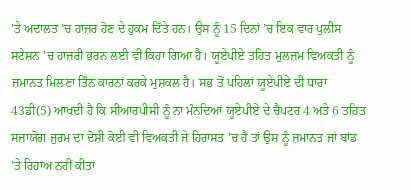’ਤੇ ਅਦਾਲਤ ’ਚ ਹਾਜ਼ਰ ਹੋਣ ਦੇ ਹੁਕਮ ਦਿੱਤੇ ਹਨ। ਉਸ ਨੂੰ 15 ਦਿਨਾਂ ’ਚ ਇਕ ਵਾਰ ਪੁਲੀਸ ਸਟੇਸ਼ਨ ’ਚ ਹਾਜ਼ਰੀ ਭਰਨ ਲਈ ਵੀ ਕਿਹਾ ਗਿਆ ਹੈ। ਯੂਏਪੀਏ ਤਹਿਤ ਮੁਲਜ਼ਮ ਵਿਅਕਤੀ ਨੂੰ ਜ਼ਮਾਨਤ ਮਿਲਣਾ ਤਿੰਨ ਕਾਰਨਾਂ ਕਰਕੇ ਮੁਸ਼ਕਲ ਹੈ। ਸਭ ਤੋਂ ਪਹਿਲਾਂ ਯੂਏਪੀਏ ਦੀ ਧਾਰਾ 43ਡੀ(5) ਆਖਦੀ ਹੈ ਕਿ ਸੀਆਰਪੀਸੀ ਨੂੰ ਨਾ ਮੰਨਦਿਆਂ ਯੂਏਪੀਏ ਦੇ ਚੈਪਟਰ 4 ਅਤੇ 6 ਤਹਿਤ ਸਜ਼ਾਯੋਗ ਜੁਰਮ ਦਾ ਦੋਸ਼ੀ ਕੋਈ ਵੀ ਵਿਅਕਤੀ ਜੇ ਹਿਰਾਸਤ ’ਚ ਹੈ ਤਾਂ ਉਸ ਨੂੰ ਜ਼ਮਾਨਤ ਜਾਂ ਬਾਂਡ ’ਤੇ ਰਿਹਾਅ ਨਹੀਂ ਕੀਤਾ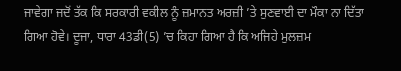ਜਾਵੇਗਾ ਜਦੋਂ ਤੱਕ ਕਿ ਸਰਕਾਰੀ ਵਕੀਲ ਨੂੰ ਜ਼ਮਾਨਤ ਅਰਜ਼ੀ ’ਤੇ ਸੁਣਵਾਈ ਦਾ ਮੌਕਾ ਨਾ ਦਿੱਤਾ ਗਿਆ ਹੋਵੇ। ਦੂਜਾ, ਧਾਰਾ 43ਡੀ(5) ’ਚ ਕਿਹਾ ਗਿਆ ਹੈ ਕਿ ਅਜਿਹੇ ਮੁਲਜ਼ਮ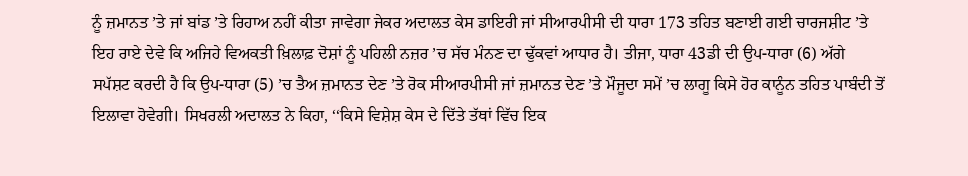ਨੂੰ ਜ਼ਮਾਨਤ ’ਤੇ ਜਾਂ ਬਾਂਡ ’ਤੇ ਰਿਹਾਅ ਨਹੀਂ ਕੀਤਾ ਜਾਵੇਗਾ ਜੇਕਰ ਅਦਾਲਤ ਕੇਸ ਡਾਇਰੀ ਜਾਂ ਸੀਆਰਪੀਸੀ ਦੀ ਧਾਰਾ 173 ਤਹਿਤ ਬਣਾਈ ਗਈ ਚਾਰਜਸ਼ੀਟ ’ਤੇ ਇਹ ਰਾਏ ਦੇਵੇ ਕਿ ਅਜਿਹੇ ਵਿਅਕਤੀ ਖ਼ਿਲਾਫ਼ ਦੋਸ਼ਾਂ ਨੂੰ ਪਹਿਲੀ ਨਜ਼ਰ ’ਚ ਸੱਚ ਮੰਨਣ ਦਾ ਢੁੱਕਵਾਂ ਆਧਾਰ ਹੈ। ਤੀਜਾ, ਧਾਰਾ 43ਡੀ ਦੀ ਉਪ-ਧਾਰਾ (6) ਅੱਗੇ ਸਪੱਸ਼ਟ ਕਰਦੀ ਹੈ ਕਿ ਉਪ-ਧਾਰਾ (5) ’ਚ ਤੈਅ ਜ਼ਮਾਨਤ ਦੇਣ ’ਤੇ ਰੋਕ ਸੀਆਰਪੀਸੀ ਜਾਂ ਜ਼ਮਾਨਤ ਦੇਣ ’ਤੇ ਮੌਜੂਦਾ ਸਮੇਂ ’ਚ ਲਾਗੂ ਕਿਸੇ ਹੋਰ ਕਾਨੂੰਨ ਤਹਿਤ ਪਾਬੰਦੀ ਤੋਂ ਇਲਾਵਾ ਹੋਵੇਗੀ। ਸਿਖਰਲੀ ਅਦਾਲਤ ਨੇ ਕਿਹਾ, ‘‘ਕਿਸੇ ਵਿਸ਼ੇਸ਼ ਕੇਸ ਦੇ ਦਿੱਤੇ ਤੱਥਾਂ ਵਿੱਚ ਇਕ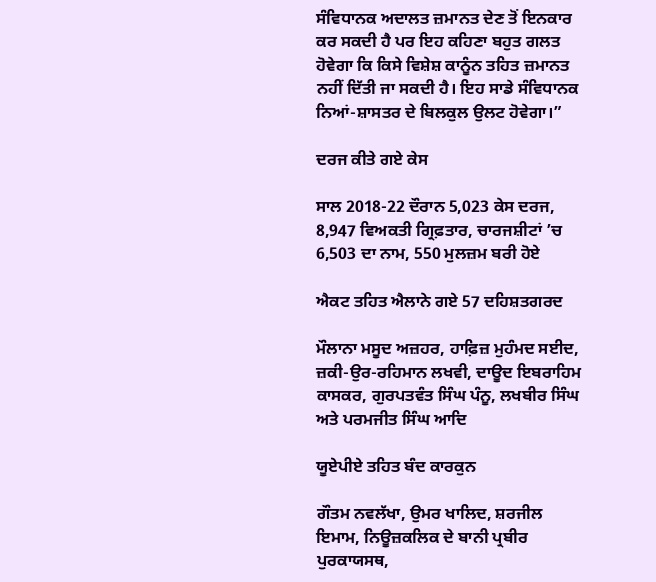ਸੰਵਿਧਾਨਕ ਅਦਾਲਤ ਜ਼ਮਾਨਤ ਦੇਣ ਤੋਂ ਇਨਕਾਰ ਕਰ ਸਕਦੀ ਹੈ ਪਰ ਇਹ ਕਹਿਣਾ ਬਹੁਤ ਗਲਤ ਹੋਵੇਗਾ ਕਿ ਕਿਸੇ ਵਿਸ਼ੇਸ਼ ਕਾਨੂੰਨ ਤਹਿਤ ਜ਼ਮਾਨਤ ਨਹੀਂ ਦਿੱਤੀ ਜਾ ਸਕਦੀ ਹੈ। ਇਹ ਸਾਡੇ ਸੰਵਿਧਾਨਕ ਨਿਆਂ-ਸ਼ਾਸਤਰ ਦੇ ਬਿਲਕੁਲ ਉਲਟ ਹੋਵੇਗਾ।”

ਦਰਜ ਕੀਤੇ ਗਏ ਕੇਸ

ਸਾਲ 2018-22 ਦੌਰਾਨ 5,023 ਕੇਸ ਦਰਜ, 8,947 ਵਿਅਕਤੀ ਗ੍ਰਿਫ਼ਤਾਰ, ਚਾਰਜਸ਼ੀਟਾਂ ’ਚ 6,503 ਦਾ ਨਾਮ, 550 ਮੁਲਜ਼ਮ ਬਰੀ ਹੋਏ

ਐਕਟ ਤਹਿਤ ਐਲਾਨੇ ਗਏ 57 ਦਹਿਸ਼ਤਗਰਦ

ਮੌਲਾਨਾ ਮਸੂਦ ਅਜ਼ਹਰ, ਹਾਫ਼ਿਜ਼ ਮੁਹੰਮਦ ਸਈਦ, ਜ਼ਕੀ-ਉਰ-ਰਹਿਮਾਨ ਲਖਵੀ, ਦਾਊਦ ਇਬਰਾਹਿਮ ਕਾਸਕਰ, ਗੁਰਪਤਵੰਤ ਸਿੰਘ ਪੰਨੂ, ਲਖਬੀਰ ਸਿੰਘ ਅਤੇ ਪਰਮਜੀਤ ਸਿੰਘ ਆਦਿ

ਯੂਏਪੀਏ ਤਹਿਤ ਬੰਦ ਕਾਰਕੁਨ

ਗੌਤਮ ਨਵਲੱਖਾ, ਉਮਰ ਖਾਲਿਦ, ਸ਼ਰਜੀਲ ਇਮਾਮ, ਨਿਊਜ਼ਕਲਿਕ ਦੇ ਬਾਨੀ ਪ੍ਰਬੀਰ ਪੁਰਕਾਯਸਥ,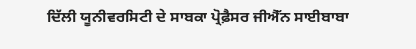ਦਿੱਲੀ ਯੂਨੀਵਰਸਿਟੀ ਦੇ ਸਾਬਕਾ ਪ੍ਰੋਫ਼ੈਸਰ ਜੀਐੱਨ ਸਾਈਬਾਬਾ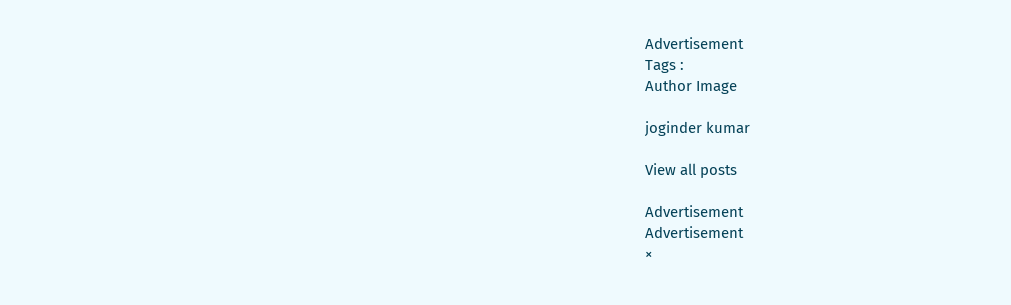Advertisement
Tags :
Author Image

joginder kumar

View all posts

Advertisement
Advertisement
×